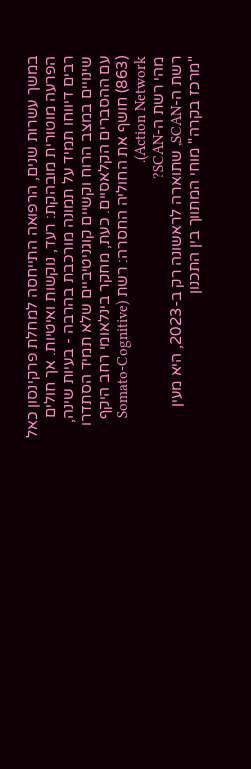במשך עשרות שנים, הרפואה התייחסה למחלת פרקינסון כאל הפרעה מוטורית מובהקת: רעד, נוקשות ואיטיות. אך חולים רבים דיווחו תמיד על תמונה מורכבת בהרבה - בעיות שינה, שינויים במצב הרוח וקשיים קוגניטיביים שלא תמיד הסתדרו עם ההסברים הקלאסיים. כעת, מחקר בינלאומי רחב היקף (863) חושף את החוליה החסרה: רשת (Somato-Cognitive Action Network).
מהי רשת ה-SCAN?
רשת ה-SCAN, שתוארה לראשונה רק ב-2023, היא מעין "מרכז בקרה" מוחי המתווך בין התכנון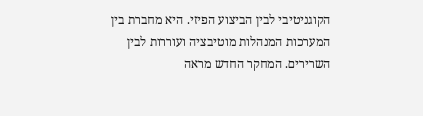הקוגניטיבי לבין הביצוע הפיזי. היא מחברת בין המערכות המנהלות מוטיבציה ועוררות לבין השרירים. המחקר החדש מראה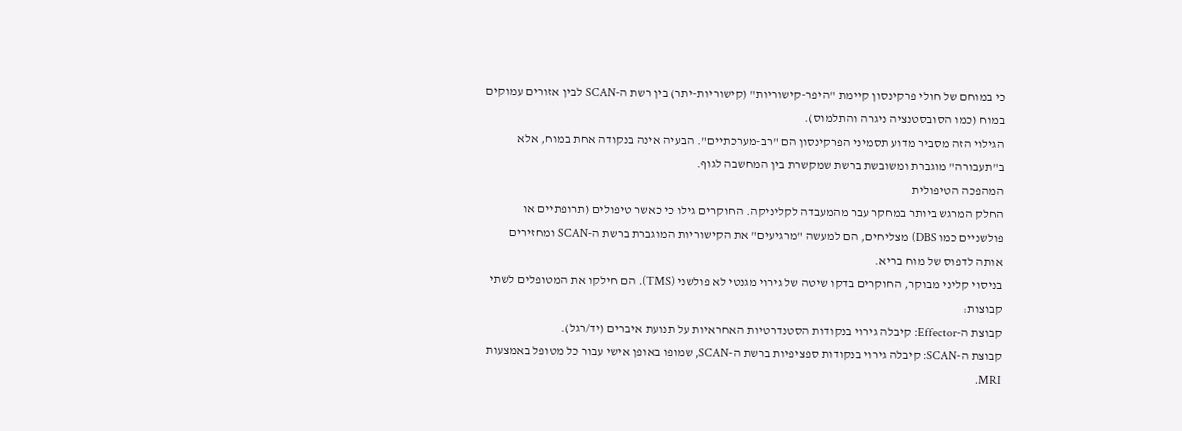כי במוחם של חולי פרקינסון קיימת "היפר-קישוריות" (קישוריות-יתר) בין רשת ה-SCAN לבין אזורים עמוקים במוח (כמו הסובסטנציה ניגרה והתלמוס).
הגילוי הזה מסביר מדוע תסמיני הפרקינסון הם "רב-מערכתיים". הבעיה אינה בנקודה אחת במוח, אלא ב"תעבורה" מוגברת ומשובשת ברשת שמקשרת בין המחשבה לגוף.
המהפכה הטיפולית
החלק המרגש ביותר במחקר עבר מהמעבדה לקליניקה. החוקרים גילו כי כאשר טיפולים (תרופתיים או פולשניים כמו DBS) מצליחים, הם למעשה "מרגיעים" את הקישוריות המוגברת ברשת ה-SCAN ומחזירים אותה לדפוס של מוח בריא.
בניסוי קליני מבוקר, החוקרים בדקו שיטה של גירוי מגנטי לא פולשני (TMS). הם חילקו את המטופלים לשתי קבוצות:
קבוצת ה-Effector: קיבלה גירוי בנקודות הסטנדרטיות האחראיות על תנועת איברים (יד/רגל).
קבוצת ה-SCAN: קיבלה גירוי בנקודות ספציפיות ברשת ה-SCAN, שמופו באופן אישי עבור כל מטופל באמצעות MRI.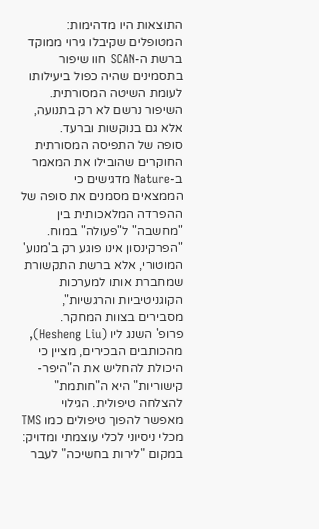התוצאות היו מדהימות: המטופלים שקיבלו גירוי ממוקד ברשת ה-SCAN חוו שיפור בתסמינים שהיה כפול ביעילותו לעומת השיטה המסורתית. השיפור נרשם לא רק בתנועה, אלא גם בנוקשות וברעד.
סופה של התפיסה המסורתית
החוקרים שהובילו את המאמר ב-Nature מדגישים כי הממצאים מסמנים את סופה של ההפרדה המלאכותית בין "מחשבה" ל"פעולה" במוח. "הפרקינסון אינו פוגע רק ב'מנוע' המוטורי, אלא ברשת התקשורת שמחברת אותו למערכות הקוגניטיביות והרגשיות", מסבירים בצוות המחקר.
פרופ' השנג ליו (Hesheng Liu), מהכותבים הבכירים, מציין כי היכולת להחליש את ה"היפר-קישוריות" היא ה"חותמת" להצלחה טיפולית. הגילוי מאפשר להפוך טיפולים כמו TMS מכלי ניסיוני לכלי עוצמתי ומדויק: במקום "לירות בחשיכה" לעבר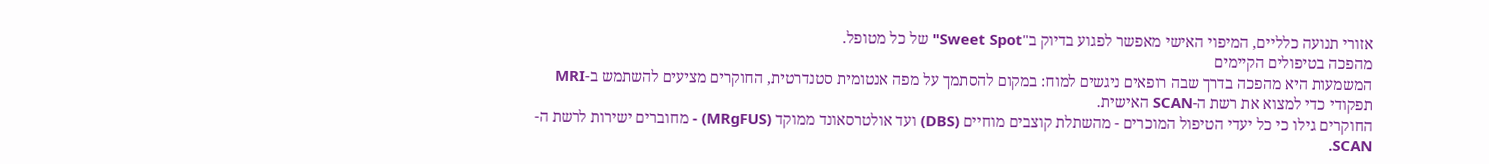אזורי תנועה כלליים, המיפוי האישי מאפשר לפגוע בדיוק ב"Sweet Spot" של כל מטופל.
מהפכה בטיפולים הקיימים
המשמעות היא מהפכה בדרך שבה רופאים ניגשים למוח: במקום להסתמך על מפה אנטומית סטנדרטית, החוקרים מציעים להשתמש ב-MRI תפקודי כדי למצוא את רשת ה-SCAN האישית.
החוקרים גילו כי כל יעדי הטיפול המוכרים - מהשתלת קוצבים מוחיים (DBS) ועד אולטרסאונד ממוקד (MRgFUS) - מחוברים ישירות לרשת ה-SCAN.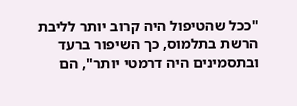"ככל שהטיפול היה קרוב יותר לליבת הרשת בתלמוס, כך השיפור ברעד ובתסמינים היה דרמטי יותר", הם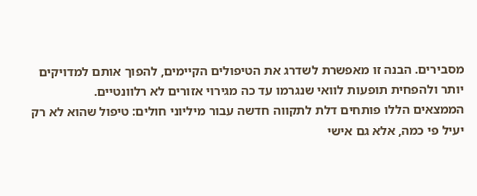מסבירים. הבנה זו מאפשרת לשדרג את הטיפולים הקיימים, להפוך אותם למדויקים יותר ולהפחית תופעות לוואי שנגרמו עד כה מגירוי אזורים לא רלוונטיים.
הממצאים הללו פותחים דלת לתקווה חדשה עבור מיליוני חולים: טיפול שהוא לא רק יעיל פי כמה, אלא גם אישי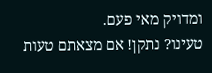ומדויק מאי פעם.
טעינו? נתקן! אם מצאתם טעות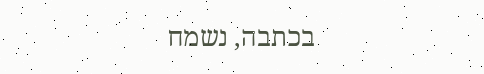בכתבה, נשמח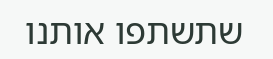שתשתפו אותנו